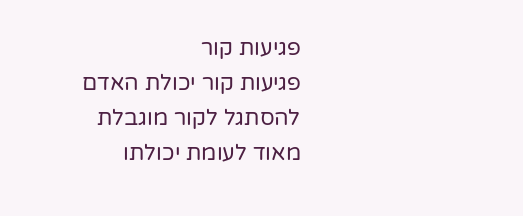פגיעות קור
פגיעות קור יכולת האדם להסתגל לקור מוגבלת מאוד לעומת יכולתו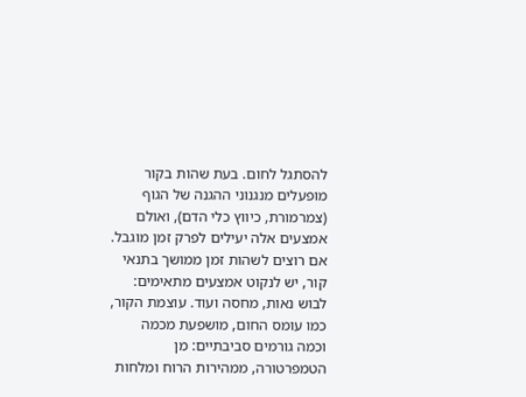להסתגל לחום. בעת שהות בקור מופעלים מנגנוני ההגנה של הגוף (צמרמורת, כיווץ כלי הדם), ואולם אמצעים אלה יעילים לפרק זמן מוגבל. אם רוצים לשהות זמן ממושך בתנאי קור, יש לנקוט אמצעים מתאימים: לבוש נאות, מחסה ועוד. עוצמת הקור, כמו עומס החום, מושפעת מכמה וכמה גורמים סביבתיים: מן הטמפרטורה, ממהירות הרוח ומלחות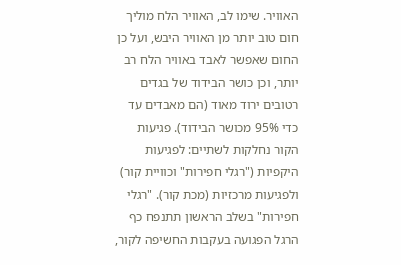האוויר. שימו לב, האוויר הלח מוליך חום טוב יותר מן האוויר היבש, ועל כן החום שאפשר לאבד באוויר הלח רב יותר, וכן כושר הבידוד של בגדים רטובים ירוד מאוד (הם מאבדים עד כדי 95% מכושר הבידוד). פגיעות הקור נחלקות לשתיים: לפגיעות היקפיות ("רגלי חפירות" וכוויית קור) ולפגיעות מרכזיות (מכת קור). "רגלי חפירות" בשלב הראשון תתנפח כף הרגל הפגועה בעקבות החשיפה לקור,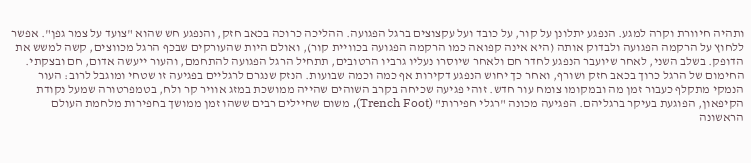ותהיה חיוורת וקרה למגע. הנפגע יתלונן על קור, על כובד ועל עקצוצים ברגל הפגועה. ההליכה כרוכה בכאב חזק, והנפגע חש שהוא "צועד על צמר גפן". אפשר ללחוץ על הרקמה הפגועה ולבדוק אותה (היא אינה קפואה כמו הרקמה הפגועה בכוויית קור), ואולם היות שהעורקים שבכף הרגל מכווצים, קשה למשש את הדופק. בשלב השני, לאחר שיועבר הנפגע לחדר חם ולאחר שיוסרו נעליו גרביו הרטובים, תתחיל הרגל הפגועה להתחמם, והעור ייעשה אדום, חם ובצקתי. החימום של הרגל כרוך בכאב חזק ושורף, ואחר כך יחוש הנפגע דקירות אף כמה וכמה שבועות. הנזק שנגרם לרגליים בפגיעה זו שטחי ומוגבל לרוב: העור הנמקי מתקלף כעבור זמן מה ובמקומו צומח עור חדש. זוהי פגיעה שכיחה בקרב השוהים שהייה ממושכת במזג אוויר קר ולח, בטמפרטורה שמעל נקודת הקיפאון, הפוגעת בעיקר ברגליהם. הפגיעה מכונה "רגלי חפירות" (Trench Foot), משום שחיילים רבים ששהו זמן ממושך בחפירות מלחמת העולם הראשונה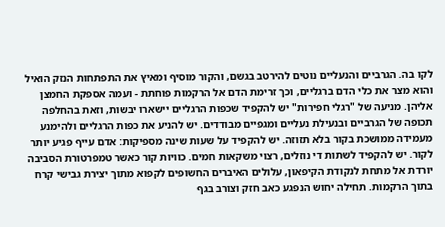לקו בה. הגרביים והנעליים נוטים להירטב בגשם, והקור מוסיף ומאיץ את התפתחות הנזק הואיל והוא מצר את כלי הדם ברגליים, וכך זרימת הדם אל הרקמות פוחתת - ועמה אספקת החמצן אליהן. מניעה של "רגלי חפירות" יש להקפיד שכפות הרגליים יישארו יבשות, וזאת בהחלפה תכופה של הגרביים ובנעילת נעליים ומגפיים מבודדים. יש להניע את כפות הרגליים ולהימנע מעמידה ממושכת בקור בלא תזוזה. יש להקפיד על שעות שינה מספיקות: אדם עייף פגיע יותר לקור. יש להקפיד לשתות די נוזלים, רצוי משקאות חמים. כוויות קור כאשר טמפרטורת הסביבה יורדת אל מתחת לנקודת הקיפאון, עלולים האיברים החשופים לקפוא מתוך יצירת גבישי קרח בתוך הרקמות. תחילה יחוש הנפגע כאב חזק וצורב בגף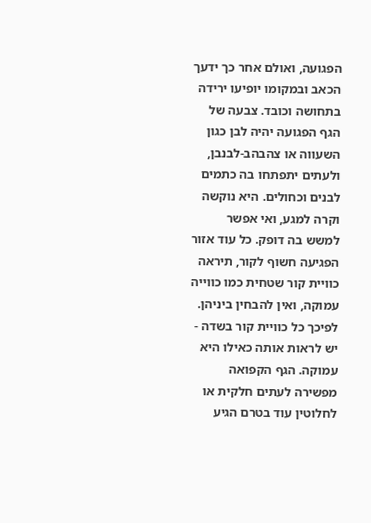הפגועה, ואולם אחר כך ידעך הכאב ובמקומו יופיעו ירידה בתחושה וכובד. צבעה של הגף הפגועה יהיה לבן כגון השעווה או צהבהב-לבנבן, ולעתים יתפתחו בה כתמים לבנים וכחולים. היא נוקשה וקרה למגע, ואי אפשר למשש בה דופק. כל עוד אזור הפגיעה חשוף לקור, תיראה כוויית קור שטחית כמו כווייה עמוקה, ואין להבחין ביניהן. לפיכך כל כוויית קור בשדה - יש לראות אותה כאילו היא עמוקה. הגף הקפואה מפשירה לעתים חלקית או לחלוטין עוד בטרם הגיע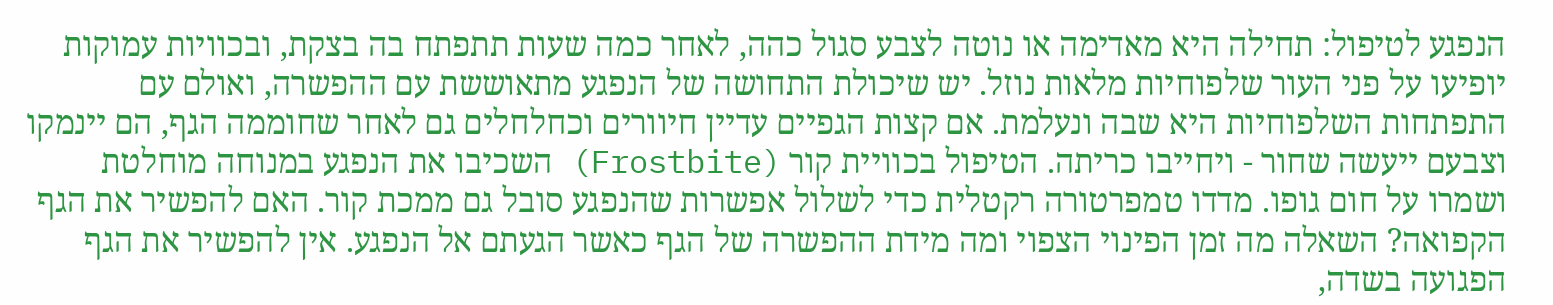הנפגע לטיפול: תחילה היא מאדימה או נוטה לצבע סגול כהה, לאחר כמה שעות תתפתח בה בצקת, ובכוויות עמוקות יופיעו על פני העור שלפוחיות מלאות נוזל. יש שיכולת התחושה של הנפגע מתאוששת עם ההפשרה, ואולם עם התפתחות השלפוחיות היא שבה ונעלמת. אם קצות הגפיים עדיין חיוורים וכחלחלים גם לאחר שחוממה הגף, הם יינמקו וצבעם ייעשה שחור - ויחייבו כריתה. הטיפול בכוויית קור (Frostbite) השכיבו את הנפגע במנוחה מוחלטת ושמרו על חום גופו. מדדו טמפרטורה רקטלית כדי לשלול אפשרות שהנפגע סובל גם ממכת קור. האם להפשיר את הגף הקפואה? השאלה מה זמן הפינוי הצפוי ומה מידת ההפשרה של הגף כאשר הגעתם אל הנפגע. אין להפשיר את הגף הפגועה בשדה,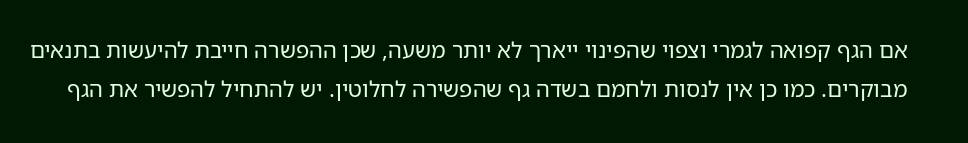אם הגף קפואה לגמרי וצפוי שהפינוי ייארך לא יותר משעה, שכן ההפשרה חייבת להיעשות בתנאים מבוקרים. כמו כן אין לנסות ולחמם בשדה גף שהפשירה לחלוטין. יש להתחיל להפשיר את הגף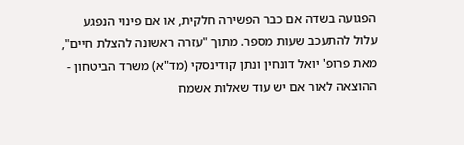הפגועה בשדה אם כבר הפשירה חלקית, או אם פינוי הנפגע עלול להתעכב שעות מספר. מתוך "עזרה ראשונה להצלת חיים", מאת פרופ' יואל דונחין ונתן קודינסקי (מד"א) משרד הביטחון - ההוצאה לאור אם יש עוד שאלות אשמח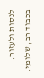לנסות ולעזור. בכבוד רב, שלומי.